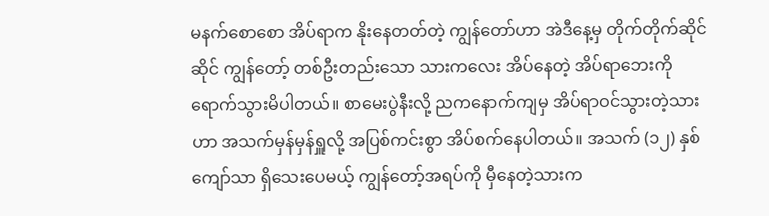မနက်စောစော အိပ်ရာက နိုးနေတတ်တဲ့ ကျွန်တော်ဟာ အဲဒီနေ့မှ တိုက်တိုက်ဆိုင်ဆိုင် ကျွန်တော့် တစ်ဦးတည်းသော သားကလေး အိပ်နေတဲ့ အိပ်ရာဘေးကို ရောက်သွားမိပါတယ်။ စာမေးပွဲနီးလို့ ညကနောက်ကျမှ အိပ်ရာဝင်သွားတဲ့သားဟာ အသက်မှန်မှန်ရှူလို့ အပြစ်ကင်းစွာ အိပ်စက်နေပါတယ်။ အသက် (၁၂) နှစ်ကျော်သာ ရှိသေးပေမယ့် ကျွန်တော့်အရပ်ကို မှီနေတဲ့သားက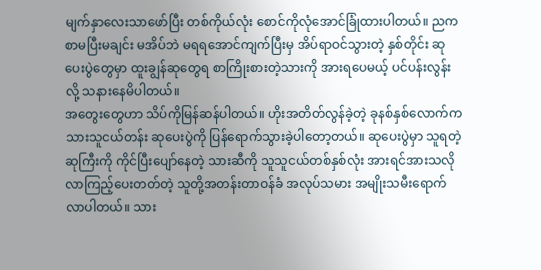မျက်နှာလေးသာဖော်ပြီး တစ်ကိုယ်လုံး စောင်ကိုလုံအောင်ခြုံထားပါတယ်။ ညက စာမပြီးမချင်း မအိပ်ဘဲ မရရအောင်ကျက်ပြီးမှ အိပ်ရာဝင်သွားတဲ့ နှစ်တိုင်း ဆုပေးပွဲတွေမှာ ထူးချွန်ဆုတွေရ စာကြိုးစားတဲ့သားကို အားရပေမယ့် ပင်ပန်းလွန်းလို့ သနားနေမိပါတယ်။
အတွေးတွေဟာ သိပ်ကိုမြန်ဆန်ပါတယ်။ ဟိုးအတိတ်လွန်ခဲ့တဲ့ ခုနစ်နှစ်လောက်က သားသူငယ်တန်း ဆုပေးပွဲကို ပြန်ရောက်သွားခဲ့ပါတော့တယ်။ ဆုပေးပွဲမှာ သူရတဲ့ဆုကြီးကို ကိုင်ပြီးပျော်နေတဲ့ သားဆီကို သူသူငယ်တစ်နှစ်လုံး အားရင်အားသလို လာကြည့်ပေးတတ်တဲ့ သူတို့အတန်းတာဝန်ခံ အလုပ်သမား အမျိုးသမီးရောက်လာပါတယ်။ သား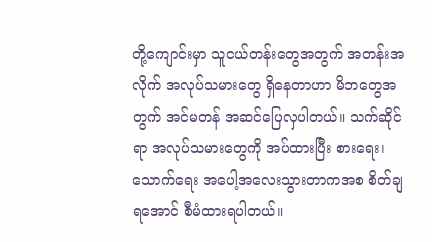တို့ကျောင်းမှာ သူငယ်တန်းတွေအတွက် အတန်းအလိုက် အလုပ်သမားတွေ ရှိနေတာဟာ မိဘတွေအတွက် အင်မတန် အဆင်ပြေလှပါတယ်။ သက်ဆိုင်ရာ အလုပ်သမားတွေကို အပ်ထားပြီး စားရေး၊ သောက်ရေး အပေါ့အလေးသွားတာကအစ စိတ်ချရအောင် စီမံထားရပါတယ်။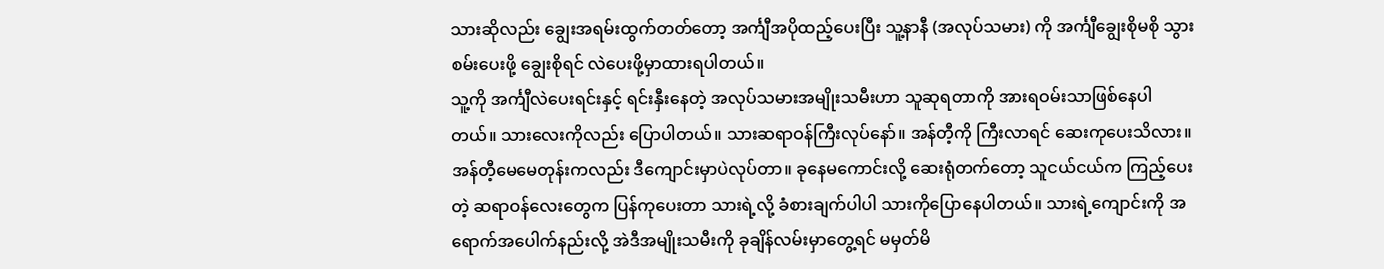သားဆိုလည်း ချွေးအရမ်းထွက်တတ်တော့ အင်္ကျီအပိုထည့်ပေးပြီး သူ့နာနီ (အလုပ်သမား) ကို အင်္ကျီချွေးစိုမစို သွားစမ်းပေးဖို့ ချွေးစိုရင် လဲပေးဖို့မှာထားရပါတယ်။
သူ့ကို အင်္ကျီလဲပေးရင်းနှင့် ရင်းနှီးနေတဲ့ အလုပ်သမားအမျိုးသမီးဟာ သူဆုရတာကို အားရဝမ်းသာဖြစ်နေပါတယ်။ သားလေးကိုလည်း ပြောပါတယ်။ သားဆရာဝန်ကြီးလုပ်နော်။ အန်တီ့ကို ကြီးလာရင် ဆေးကုပေးသိလား။ အန်တီ့မေမေတုန်းကလည်း ဒီကျောင်းမှာပဲလုပ်တာ။ ခုနေမကောင်းလို့ ဆေးရုံတက်တော့ သူငယ်ငယ်က ကြည့်ပေးတဲ့ ဆရာဝန်လေးတွေက ပြန်ကုပေးတာ သားရဲ့လို့ ခံစားချက်ပါပါ သားကိုပြောနေပါတယ်။ သားရဲ့ကျောင်းကို အရောက်အပေါက်နည်းလို့ အဲဒီအမျိုးသမီးကို ခုချိန်လမ်းမှာတွေ့ရင် မမှတ်မိ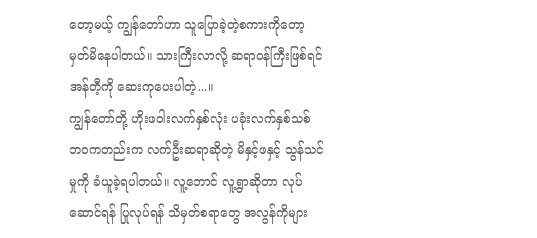တော့မယ့် ကျွန်တော်ဟာ သူပြောခဲ့တဲ့စကားကိုတော့ မှတ်မိနေပါတယ်။ သားကြီးလာလို့ ဆရာဝန်ကြီးဖြစ်ရင် အန်တီ့ကို ဆေးကုပေးပါတဲ့...။
ကျွန်တော်တို့ ဟိုးဖဝါးလက်နှစ်လုံး ပခုံးလက်နှစ်သစ် ဘဝကတည်းက လက်ဦးဆရာဆိုတဲ့ မိနှင့်ဖနှင့် သွန်သင်မှုကို ခံယူခဲ့ရပါတယ်။ လူ့ဘောင် လူ့ရွာဆိုတာ လုပ်ဆောင်ရန် ပြုလုပ်ရန် သိမှတ်စရာတွေ အလွန်ကိုများ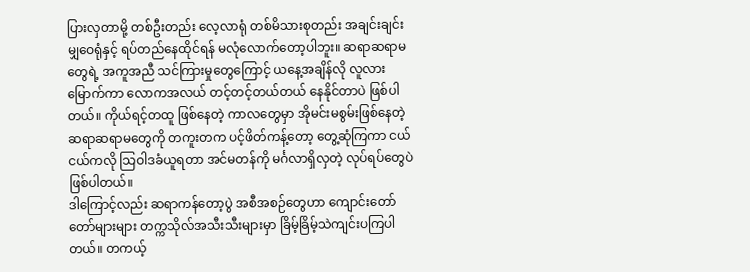ပြားလှတာမို့ တစ်ဦးတည်း လေ့လာရုံ တစ်မိသားစုတည်း အချင်းချင်းမျှဝေရုံနှင့် ရပ်တည်နေထိုင်ရန် မလုံလောက်တော့ပါဘူး။ ဆရာဆရာမတွေရဲ့ အကူအညီ သင်ကြားမှုတွေကြောင့် ယနေ့အချိန်လို လူလားမြောက်ကာ လောကအလယ် တင့်တင့်တယ်တယ် နေနိုင်တာပဲ ဖြစ်ပါတယ်။ ကိုယ်ရင့်တထူ ဖြစ်နေတဲ့ ကာလတွေမှာ အိုမင်းမစွမ်းဖြစ်နေတဲ့ ဆရာဆရာမတွေကို တကူးတက ပင့်ဖိတ်ကန့်တော့ တွေ့ဆုံကြကာ ငယ်ငယ်ကလို သြဝါဒခံယူရတာ အင်မတန်ကို မင်္ဂလာရှိလှတဲ့ လုပ်ရပ်တွေပဲ ဖြစ်ပါတယ်။
ဒါကြောင့်လည်း ဆရာကန်တော့ပွဲ အစီအစဉ်တွေဟာ ကျောင်းတော်တော်များများ တက္ကသိုလ်အသီးသီးများမှာ ခြိမ့်ခြိမ့်သဲကျင်းပကြပါတယ်။ တကယ့်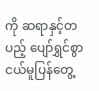ကို ဆရာနှင့်တပည့် ပျော်ရွှင်စွာ ငယ်မူပြန်တွေ့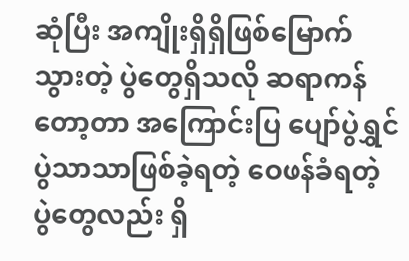ဆုံပြီး အကျိုးရှိရှိဖြစ်မြောက်သွားတဲ့ ပွဲတွေရှိသလို ဆရာကန်တော့တာ အကြောင်းပြ ပျော်ပွဲရွှင်ပွဲသာသာဖြစ်ခဲ့ရတဲ့ ဝေဖန်ခံရတဲ့ ပွဲတွေလည်း ရှိ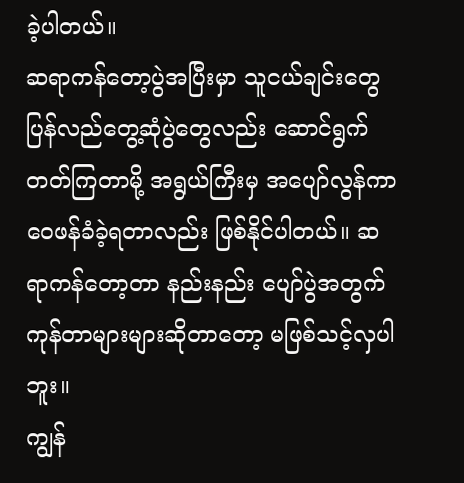ခဲ့ပါတယ်။
ဆရာကန်တော့ပွဲအပြီးမှာ သူငယ်ချင်းတွေ ပြန်လည်တွေ့ဆုံပွဲတွေလည်း ဆောင်ရွက်တတ်ကြတာမို့ အရွယ်ကြီးမှ အပျော်လွန်ကာ ဝေဖန်ခံခဲ့ရတာလည်း ဖြစ်နိုင်ပါတယ်။ ဆရာကန်တော့တာ နည်းနည်း ပျော်ပွဲအတွက် ကုန်တာများများဆိုတာတော့ မဖြစ်သင့်လှပါဘူး။
ကျွန်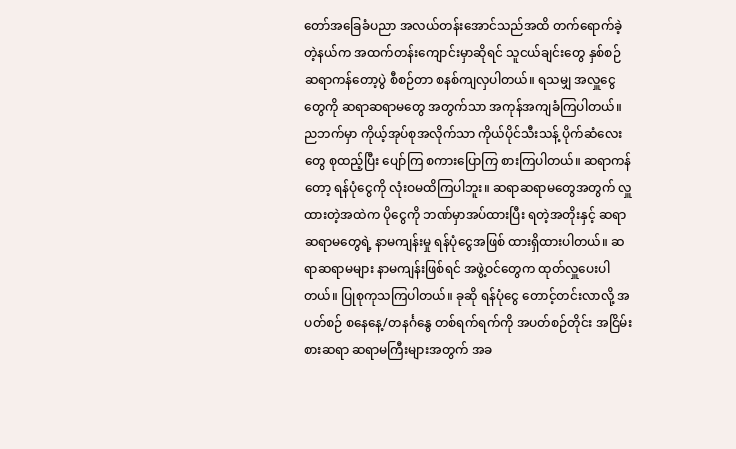တော်အခြေခံပညာ အလယ်တန်းအောင်သည်အထိ တက်ရောက်ခဲ့တဲ့နယ်က အထက်တန်းကျောင်းမှာဆိုရင် သူငယ်ချင်းတွေ နှစ်စဉ်ဆရာကန်တော့ပွဲ စီစဉ်တာ စနစ်ကျလှပါတယ်။ ရသမျှ အလှူငွေတွေကို ဆရာဆရာမတွေ အတွက်သာ အကုန်အကျခံကြပါတယ်။ ညဘက်မှာ ကိုယ့်အုပ်စုအလိုက်သာ ကိုယ်ပိုင်သီးသန့် ပိုက်ဆံလေးတွေ စုထည့်ပြီး ပျော်ကြ စကားပြောကြ စားကြပါတယ်။ ဆရာကန်တော့ ရန်ပုံငွေကို လုံးဝမထိကြပါဘူး။ ဆရာဆရာမတွေအတွက် လှူထားတဲ့အထဲက ပိုငွေကို ဘဏ်မှာအပ်ထားပြီး ရတဲ့အတိုးနှင့် ဆရာဆရာမတွေရဲ့ နာမကျန်းမှု ရန်ပုံငွေအဖြစ် ထားရှိထားပါတယ်။ ဆရာဆရာမများ နာမကျန်းဖြစ်ရင် အဖွဲ့ဝင်တွေက ထုတ်လှူပေးပါတယ်။ ပြုစုကုသကြပါတယ်။ ခုဆို ရန်ပုံငွေ တောင့်တင်းလာလို့ အပတ်စဉ် စနေနေ့/တနင်္ဂနွေ တစ်ရက်ရက်ကို အပတ်စဉ်တိုင်း အငြိမ်းစားဆရာ ဆရာမကြီးများအတွက် အခ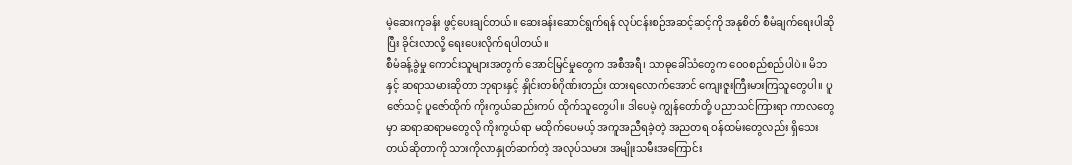မဲ့ဆေးကုခန်း ဖွင့်ပေးချင်တယ်။ ဆေးခန်းဆောင်ရွက်ရန် လုပ်ငန်းစဉ်အဆင့်ဆင့်ကို အနုစိတ် စီမံချက်ရေးပါဆိုပြီး ခိုင်းလာလို့ ရေးပေးလိုက်ရပါတယ်။
စီမံခန့်ခွဲမှု ကောင်းသူများအတွက် အောင်မြင်မှုတွေက အစီအရီ၊ သာဓုခေါ်သံတွေက ဝေ၀စည်စည်ပါပဲ။ မိဘနှင့် ဆရာသမားဆိုတာ ဘုရားနှင့် နှိုင်းတစ်ဂိုဏ်းတည်း ထားရလောက်အောင် ကျေးဇူးကြီးမားကြသူတွေပါ။ ပူဇော်သင့် ပူဇော်ထိုက် ကိုးကွယ်ဆည်းကပ် ထိုက်သူတွေပါ။ ဒါပေမဲ့ ကျွန်တော်တို့ ပညာသင်ကြားရာ ကာလတွေမှာ ဆရာဆရာမတွေလို ကိုးကွယ်ရာ မထိုက်ပေမယ့် အကူအညီရခဲ့တဲ့ အညတရ ဝန်ထမ်းတွေလည်း ရှိသေးတယ်ဆိုတာကို သားကိုလာနှုတ်ဆက်တဲ့ အလုပ်သမား အမျိုးသမီးအကြောင်း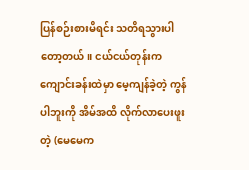ပြန်စဉ်းစားမိရင်း သတိရသွားပါတော့တယ်။ ငယ်ငယ်တုန်းက ကျောင်းခန်းထဲမှာ မေ့ကျန်ခဲ့တဲ့ ကွန်ပါဘူးကို အိမ်အထိ လိုက်လာပေးဖူးတဲ့ (မေမေက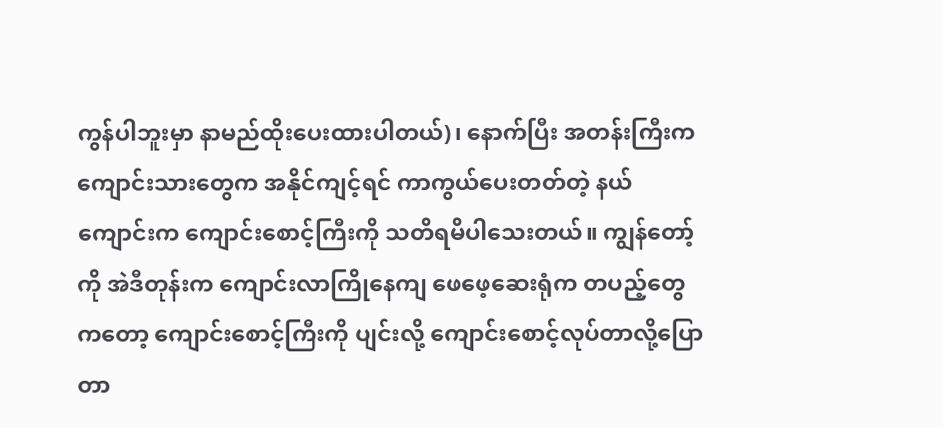ကွန်ပါဘူးမှာ နာမည်ထိုးပေးထားပါတယ်)၊ နောက်ပြီး အတန်းကြီးက ကျောင်းသားတွေက အနိုင်ကျင့်ရင် ကာကွယ်ပေးတတ်တဲ့ နယ်ကျောင်းက ကျောင်းစောင့်ကြီးကို သတိရမိပါသေးတယ်။ ကျွန်တော့်ကို အဲဒီတုန်းက ကျောင်းလာကြိုနေကျ ဖေဖေ့ဆေးရုံက တပည့်တွေကတော့ ကျောင်းစောင့်ကြီးကို ပျင်းလို့ ကျောင်းစောင့်လုပ်တာလို့ပြောတာ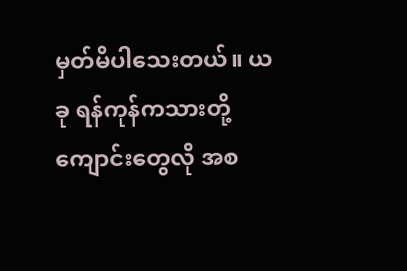မှတ်မိပါသေးတယ်။ ယခု ရန်ကုန်ကသားတို့ ကျောင်းတွေလို အစ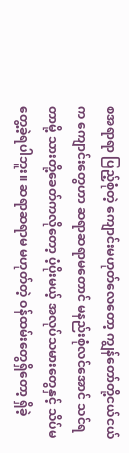စအရာရာ ပြည့်စုံတဲ့ ကျောင်းမဟုတ်လေတော့ ကျွန်တော်တို့ငယ်ငယ်က ကျောင်းတွေဟာ ဆရာဆရာမတောင် မနည်းစုံလင်အောင် သင်ရတာမို့ သားတို့ခေတ်ကလိုတော့ ပံ့ပိုးမယ့် အလုပ်သမားတွေနှင့် သိပ်မတွေ့ခဲ့ရပါဘူး။ ဆရာဆရာမ မဟုတ်တဲ့ ဝန်ထမ်းတွေရှိတော့ ရှိခဲ့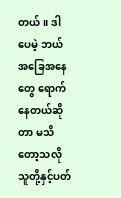တယ်။ ဒါပေမဲ့ ဘယ်အခြေအနေတွေ ရောက်နေတယ်ဆိုတာ မသိတော့သလို သူတို့နှင့်ပတ်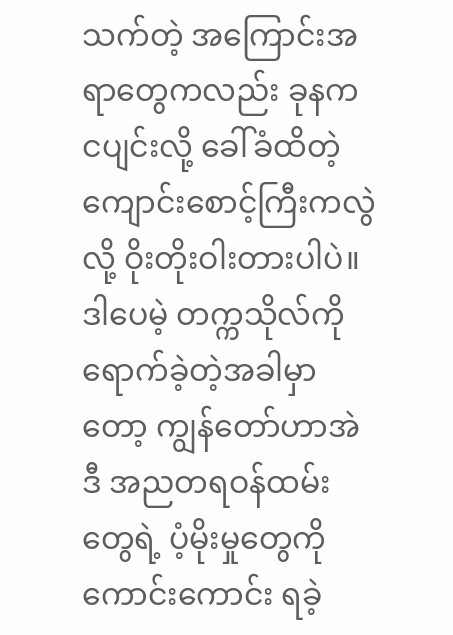သက်တဲ့ အကြောင်းအရာတွေကလည်း ခုနက ငပျင်းလို့ ခေါ်ခံထိတဲ့ ကျောင်းစောင့်ကြီးကလွဲလို့ ဝိုးတိုးဝါးတားပါပဲ။
ဒါပေမဲ့ တက္ကသိုလ်ကို ရောက်ခဲ့တဲ့အခါမှာတော့ ကျွန်တော်ဟာအဲဒီ အညတရဝန်ထမ်းတွေရဲ့ ပံ့မိုးမှုတွေကို ကောင်းကောင်း ရခဲ့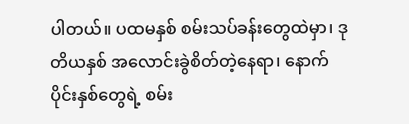ပါတယ်။ ပထမနှစ် စမ်းသပ်ခန်းတွေထဲမှာ၊ ဒုတိယနှစ် အလောင်းခွဲစိတ်တဲ့နေရာ၊ နောက်ပိုင်းနှစ်တွေရဲ့ စမ်း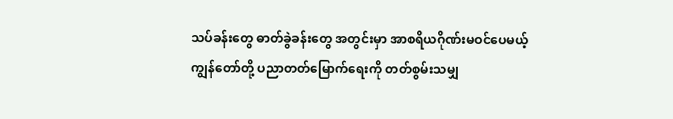သပ်ခန်းတွေ ဓာတ်ခွဲခန်းတွေ အတွင်းမှာ အာစရိယဂိုဏ်းမဝင်ပေမယ့် ကျွန်တော်တို့ ပညာတတ်မြောက်ရေးကို တတ်စွမ်းသမျှ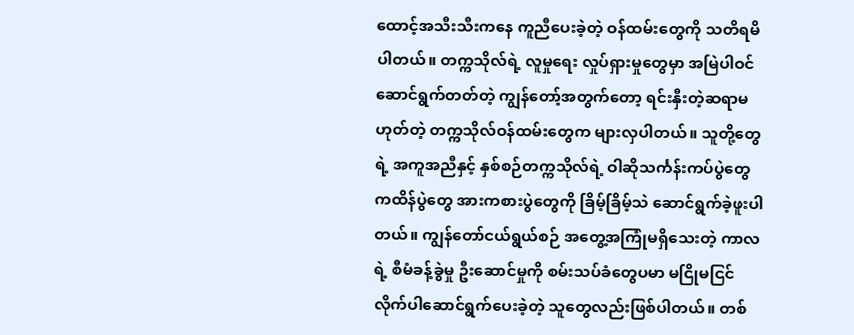ထောင့်အသီးသီးကနေ ကူညီပေးခဲ့တဲ့ ဝန်ထမ်းတွေကို သတိရမိပါတယ်။ တက္ကသိုလ်ရဲ့ လူမှုရေး လှုပ်ရှားမှုတွေမှာ အမြဲပါဝင်ဆောင်ရွက်တတ်တဲ့ ကျွန်တော့်အတွက်တော့ ရင်းနှီးတဲ့ဆရာမဟုတ်တဲ့ တက္ကသိုလ်ဝန်ထမ်းတွေက များလှပါတယ်။ သူတို့တွေရဲ့ အကူအညီနှင့် နှစ်စဉ်တက္ကသိုလ်ရဲ့ ဝါဆိုသင်္ကန်းကပ်ပွဲတွေ ကထိန်ပွဲတွေ အားကစားပွဲတွေကို ခြိမ့်ခြိမ့်သဲ ဆောင်ရွက်ခဲ့ဖူးပါတယ်။ ကျွန်တော်ငယ်ရွယ်စဉ် အတွေ့အကြုံမရှိသေးတဲ့ ကာလရဲ့ စီမံခန့်ခွဲမှု ဦးဆောင်မှုကို စမ်းသပ်ခံတွေပမာ မငြိုမငြင် လိုက်ပါဆောင်ရွက်ပေးခဲ့တဲ့ သူတွေလည်းဖြစ်ပါတယ်။ တစ်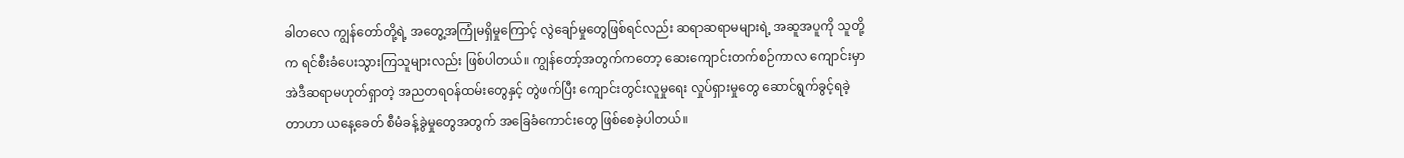ခါတလေ ကျွန်တော်တို့ရဲ့ အတွေ့အကြုံမရှိမှုကြောင့် လွဲချော်မှုတွေဖြစ်ရင်လည်း ဆရာဆရာမများရဲ့ အဆူအပူကို သူတို့က ရင်စီးခံပေးသွားကြသူများလည်း ဖြစ်ပါတယ်။ ကျွန်တော့်အတွက်ကတော့ ဆေးကျောင်းတက်စဉ်ကာလ ကျောင်းမှာ အဲဒီဆရာမဟုတ်ရှာတဲ့ အညတရဝန်ထမ်းတွေနှင့် တွဲဖက်ပြီး ကျောင်းတွင်းလူမှုရေး လှုပ်ရှားမှုတွေ ဆောင်ရွက်ခွင့်ရခဲ့တာဟာ ယနေ့ခေတ် စီမံခန့်ခွဲမှုတွေအတွက် အခြေခံကောင်းတွေ ဖြစ်စေခဲ့ပါတယ်။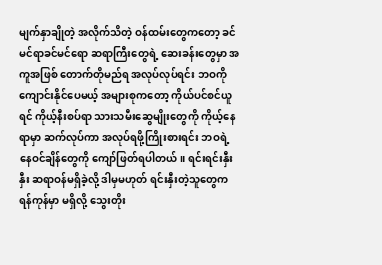မျက်နှာချိုတဲ့ အလိုက်သိတဲ့ ဝန်ထမ်းတွေကတော့ ခင်မင်ရာခင်မင်ရော ဆရာကြီးတွေရဲ့ ဆေးခန်းတွေမှာ အကူအဖြစ် တောက်တိုမည်ရ အလုပ်လုပ်ရင်း ဘဝကိုကျောင်းနိုင်ပေမယ့် အများစုကတော့ ကိုယ်ပင်စင်ယူရင် ကိုယ့်နီးစပ်ရာ သားသမီးဆွေမျိုးတွေကို ကိုယ့်နေရာမှာ ဆက်လုပ်ကာ အလုပ်ရဖို့ကြိုးစားရင်း ဘဝရဲ့ နေဝင်ချိန်တွေကို ကျော်ဖြတ်ရပါတယ်။ ရင်းရင်းနှီးနှီး ဆရာဝန်မရှိခဲ့လို့ ဒါမှမဟုတ် ရင်းနှီးတဲ့သူတွေက ရန်ကုန်မှာ မရှိလို့ သွေးတိုး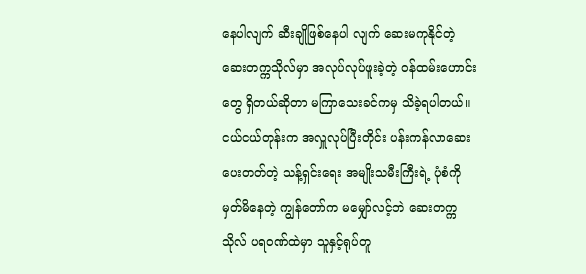နေပါလျက် ဆီးချိုဖြစ်နေပါ လျက် ဆေးမကုနိုင်တဲ့ ဆေးတက္ကသိုလ်မှာ အလုပ်လုပ်ဖူးခဲ့တဲ့ ဝန်ထမ်းဟောင်းတွေ ရှိတယ်ဆိုတာ မကြာသေးခင်ကမှ သိခဲ့ရပါတယ်။ ငယ်ငယ်တုန်းက အလှူလုပ်ပြီးတိုင်း ပန်းကန်လာဆေးပေးတတ်တဲ့ သန့်ရှင်းရေး အမျိုးသမီးကြီးရဲ့ ပုံစံကို မှတ်မိနေတဲ့ ကျွန်တော်က မမျှော်လင့်ဘဲ ဆေးတက္ကသိုလ် ပရဝဏ်ထဲမှာ သူနှင့်ရုပ်တူ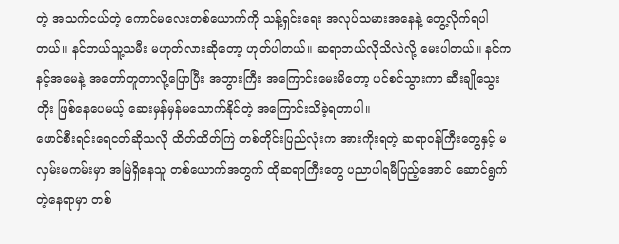တဲ့ အသက်ငယ်တဲ့ ကောင်မလေးတစ်ယောက်ကို သန့်ရှင်းရေး အလုပ်သမားအနေနဲ့ တွေ့လိုက်ရပါတယ်။ နင်ဘယ်သူ့သမီး မဟုတ်လားဆိုတော့ ဟုတ်ပါတယ်။ ဆရာဘယ်လိုသိလဲလို့ မေးပါတယ်။ နင်က နင့်အမေနဲ့ အတော်တူတာလို့ပြောပြီး အဘွားကြီး အကြောင်းမေးမိတော့ ပင်စင်သွားကာ ဆီးချိုသွေးတိုး ဖြစ်နေပေမယ့် ဆေးမှန်မှန်မသောက်နိုင်တဲ့ အကြောင်းသိခဲ့ရတာပါ။
ဖောင်စီးရင်းရေငတ်ဆိုသလို ထိတ်ထိတ်ကြဲ တစ်တိုင်းပြည်လုံးက အားကိုးရတဲ့ ဆရာဝန်ကြီးတွေနှင့် မလှမ်းမကမ်းမှာ အမြဲရှိနေသူ တစ်ယောက်အတွက် ထိုဆရာကြီးတွေ ပညာပါရမီပြည့်အောင် ဆောင်ရွက်တဲ့နေရာမှာ တစ်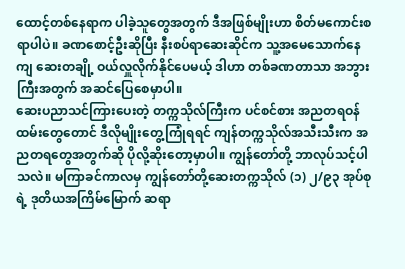ထောင့်တစ်နေရာက ပါခဲ့သူတွေအတွက် ဒီအဖြစ်မျိုးဟာ စိတ်မကောင်းစရာပါပဲ။ ခဏစောင့်ဦးဆိုပြီး နီးစပ်ရာဆေးဆိုင်က သူ့အမေသောက်နေကျ ဆေးတချို့ ဝယ်လှူလိုက်နိုင်ပေမယ့် ဒါဟာ တစ်ခဏတာသာ အဘွားကြီးအတွက် အဆင်ပြေစေမှာပါ။
ဆေးပညာသင်ကြားပေးတဲ့ တက္ကသိုလ်ကြီးက ပင်စင်စား အညတရဝန်ထမ်းတွေတောင် ဒီလိုမျိုးတွေ့ကြုံရရင် ကျန်တက္ကသိုလ်အသီးသီးက အညတရတွေအတွက်ဆို ပိုလို့ဆိုးတော့မှာပါ။ ကျွန်တော်တို့ ဘာလုပ်သင့်ပါသလဲ။ မကြာခင်ကာလမှ ကျွန်တော်တို့ဆေးတက္ကသိုလ် (၁) ၂/၉၃ အုပ်စုရဲ့ ဒုတိယအကြိမ်မြောက် ဆရာ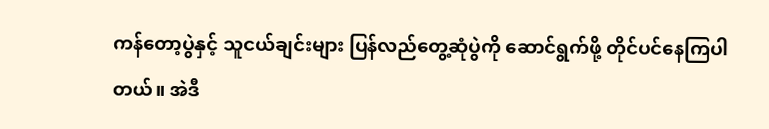ကန်တော့ပွဲနှင့် သူငယ်ချင်းများ ပြန်လည်တွေ့ဆုံပွဲကို ဆောင်ရွက်ဖို့ တိုင်ပင်နေကြပါတယ်။ အဲဒီ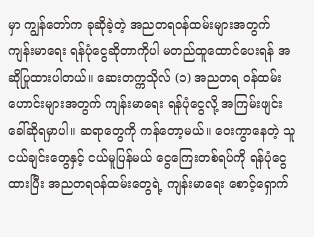မှာ ကျွန်တော်က ခုဆိုခဲ့တဲ့ အညတရဝန်ထမ်းများအတွက် ကျန်းမာရေး ရန်ပုံငွေဆိုတာကိုပါ မတည်ထူထောင်ပေးရန် အဆိုပြုထားပါတယ်။ ဆေးတက္ကသိုလ် (၁) အညတရ ဝန်ထမ်းဟောင်းများအတွက် ကျန်းမာရေး ရန်ပုံငွေလို့ အကြမ်းဖျင်း ခေါ်ဆိုရမှာပါ။ ဆရာတွေကို ကန်တော့မယ်။ ဝေးကွာနေတဲ့ သူငယ်ချင်းတွေနှင့် ငယ်မူပြန်မယ် ငွေကြေးတစ်ရပ်ကို ရန်ပုံငွေထားပြီး အညတရဝန်ထမ်းတွေရဲ့ ကျန်းမာရေး စောင့်ရှောက်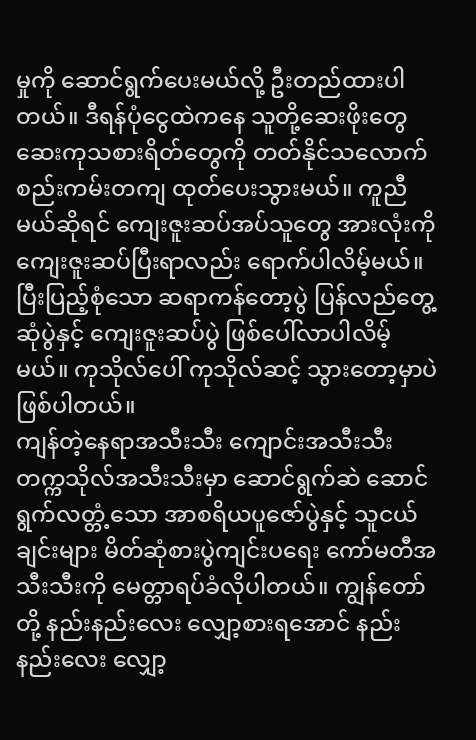မှုကို ဆောင်ရွက်ပေးမယ်လို့ ဦးတည်ထားပါတယ်။ ဒီရန်ပုံငွေထဲကနေ သူတို့ဆေးဖိုးတွေ ဆေးကုသစားရိတ်တွေကို တတ်နိုင်သလောက် စည်းကမ်းတကျ ထုတ်ပေးသွားမယ်။ ကူညီမယ်ဆိုရင် ကျေးဇူးဆပ်အပ်သူတွေ အားလုံးကို ကျေးဇူးဆပ်ပြီးရာလည်း ရောက်ပါလိမ့်မယ်။ ပြီးပြည့်စုံသော ဆရာကန်တော့ပွဲ ပြန်လည်တွေ့ဆုံပွဲနှင့် ကျေးဇူးဆပ်ပွဲ ဖြစ်ပေါ်လာပါလိမ့်မယ်။ ကုသိုလ်ပေါ် ကုသိုလ်ဆင့် သွားတော့မှာပဲ ဖြစ်ပါတယ်။
ကျန်တဲ့နေရာအသီးသီး ကျောင်းအသီးသီး တက္ကသိုလ်အသီးသီးမှာ ဆောင်ရွက်ဆဲ ဆောင်ရွက်လတ္တံ့သော အာစရိယပူဇော်ပွဲနှင့် သူငယ်ချင်းများ မိတ်ဆုံစားပွဲကျင်းပရေး ကော်မတီအသီးသီးကို မေတ္တာရပ်ခံလိုပါတယ်။ ကျွန်တော်တို့ နည်းနည်းလေး လျှော့စားရအောင် နည်းနည်းလေး လျှော့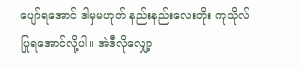ပျော်ရအောင် ဒါမှမဟုတ် နည်းနည်းလေးတိုး ကုသိုလ်ပြုရအောင်လို့ပါ။ အဲဒီလိုလျှော့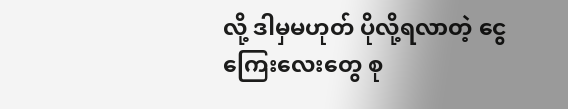လို့ ဒါမှမဟုတ် ပိုလို့ရလာတဲ့ ငွေကြေးလေးတွေ စု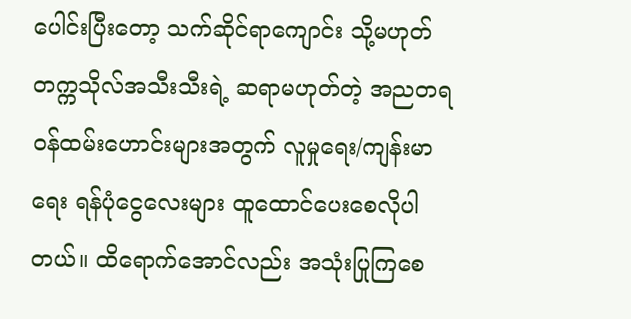ပေါင်းပြီးတော့ သက်ဆိုင်ရာကျောင်း သို့မဟုတ် တက္ကသိုလ်အသီးသီးရဲ့ ဆရာမဟုတ်တဲ့ အညတရ ဝန်ထမ်းဟောင်းများအတွက် လူမှုရေး/ကျန်းမာရေး ရန်ပုံငွေလေးများ ထူထောင်ပေးစေလိုပါတယ်။ ထိရောက်အောင်လည်း အသုံးပြုကြစေ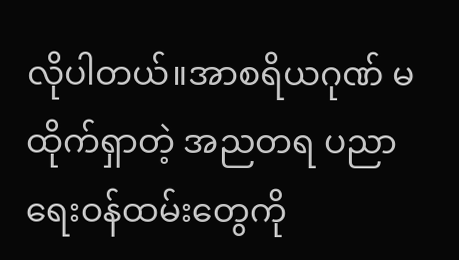လိုပါတယ်။အာစရိယဂုဏ် မထိုက်ရှာတဲ့ အညတရ ပညာရေးဝန်ထမ်းတွေကို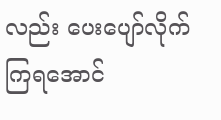လည်း ပေးပျော်လိုက်ကြရအောင်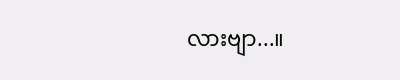လားဗျာ...။